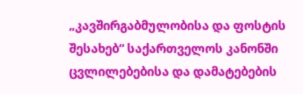„კავშირგაბმულობისა და ფოსტის შესახებ“ საქართველოს კანონში ცვლილებებისა და დამატებების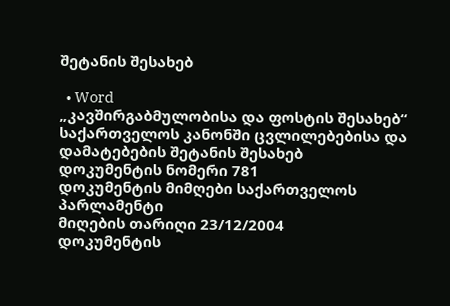შეტანის შესახებ

  • Word
„კავშირგაბმულობისა და ფოსტის შესახებ“ საქართველოს კანონში ცვლილებებისა და დამატებების შეტანის შესახებ
დოკუმენტის ნომერი 781
დოკუმენტის მიმღები საქართველოს პარლამენტი
მიღების თარიღი 23/12/2004
დოკუმენტის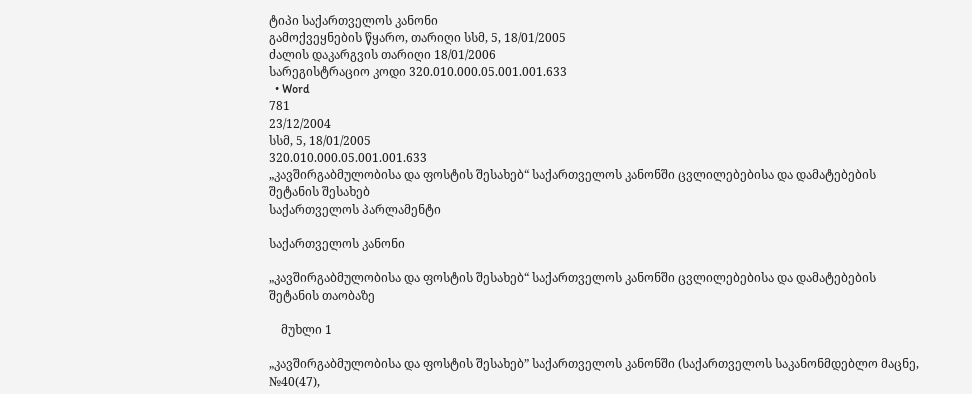ტიპი საქართველოს კანონი
გამოქვეყნების წყარო, თარიღი სსმ, 5, 18/01/2005
ძალის დაკარგვის თარიღი 18/01/2006
სარეგისტრაციო კოდი 320.010.000.05.001.001.633
  • Word
781
23/12/2004
სსმ, 5, 18/01/2005
320.010.000.05.001.001.633
„კავშირგაბმულობისა და ფოსტის შესახებ“ საქართველოს კანონში ცვლილებებისა და დამატებების შეტანის შესახებ
საქართველოს პარლამენტი

საქართველოს კანონი

„კავშირგაბმულობისა და ფოსტის შესახებ“ საქართველოს კანონში ცვლილებებისა და დამატებების შეტანის თაობაზე

    მუხლი 1

„კავშირგაბმულობისა და ფოსტის შესახებ” საქართველოს კანონში (საქართველოს საკანონმდებლო მაცნე, №40(47),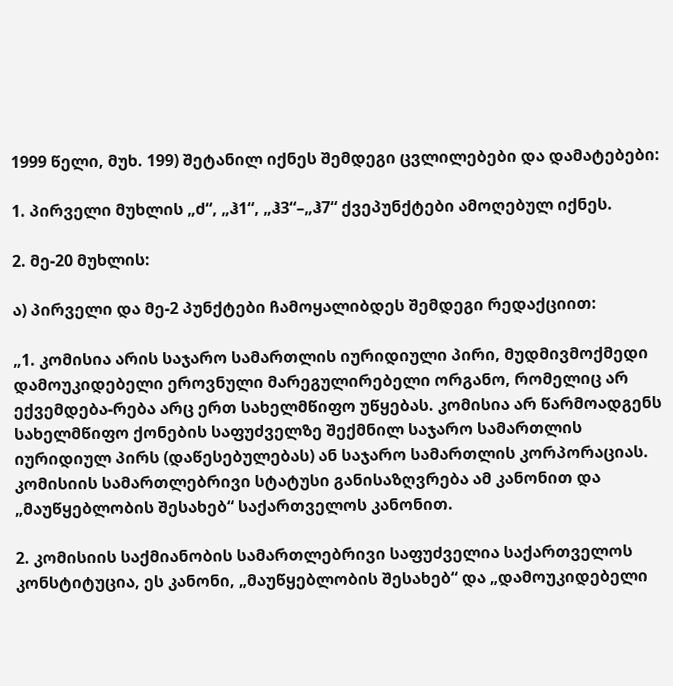1999 წელი, მუხ. 199) შეტანილ იქნეს შემდეგი ცვლილებები და დამატებები:

1. პირველი მუხლის „ძ“, „ჰ1“, „ჰ3“–„ჰ7“ ქვეპუნქტები ამოღებულ იქნეს.

2. მე-20 მუხლის:

ა) პირველი და მე-2 პუნქტები ჩამოყალიბდეს შემდეგი რედაქციით:

„1. კომისია არის საჯარო სამართლის იურიდიული პირი, მუდმივმოქმედი დამოუკიდებელი ეროვნული მარეგულირებელი ორგანო, რომელიც არ ექვემდება-რება არც ერთ სახელმწიფო უწყებას. კომისია არ წარმოადგენს სახელმწიფო ქონების საფუძველზე შექმნილ საჯარო სამართლის იურიდიულ პირს (დაწესებულებას) ან საჯარო სამართლის კორპორაციას. კომისიის სამართლებრივი სტატუსი განისაზღვრება ამ კანონით და „მაუწყებლობის შესახებ“ საქართველოს კანონით.

2. კომისიის საქმიანობის სამართლებრივი საფუძველია საქართველოს კონსტიტუცია, ეს კანონი, „მაუწყებლობის შესახებ“ და „დამოუკიდებელი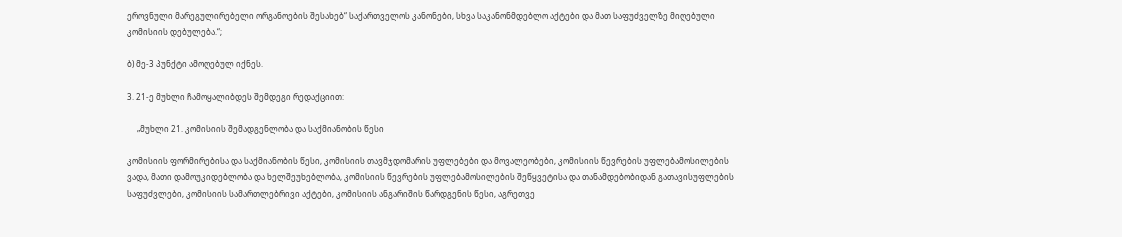ეროვნული მარეგულირებელი ორგანოების შესახებ“ საქართველოს კანონები, სხვა საკანონმდებლო აქტები და მათ საფუძველზე მიღებული კომისიის დებულება.“;

ბ) მე-3 პუნქტი ამოღებულ იქნეს.

3. 21-ე მუხლი ჩამოყალიბდეს შემდეგი რედაქციით:

     „მუხლი 21. კომისიის შემადგენლობა და საქმიანობის წესი

კომისიის ფორმირებისა და საქმიანობის წესი, კომისიის თავმჯდომარის უფლებები და მოვალეობები, კომისიის წევრების უფლებამოსილების ვადა, მათი დამოუკიდებლობა და ხელშეუხებლობა, კომისიის წევრების უფლებამოსილების შეწყვეტისა და თანამდებობიდან გათავისუფლების საფუძვლები, კომისიის სამართლებრივი აქტები, კომისიის ანგარიშის წარდგენის წესი, აგრეთვე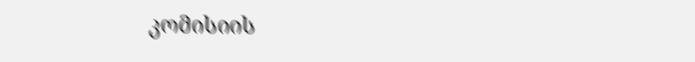კომისიის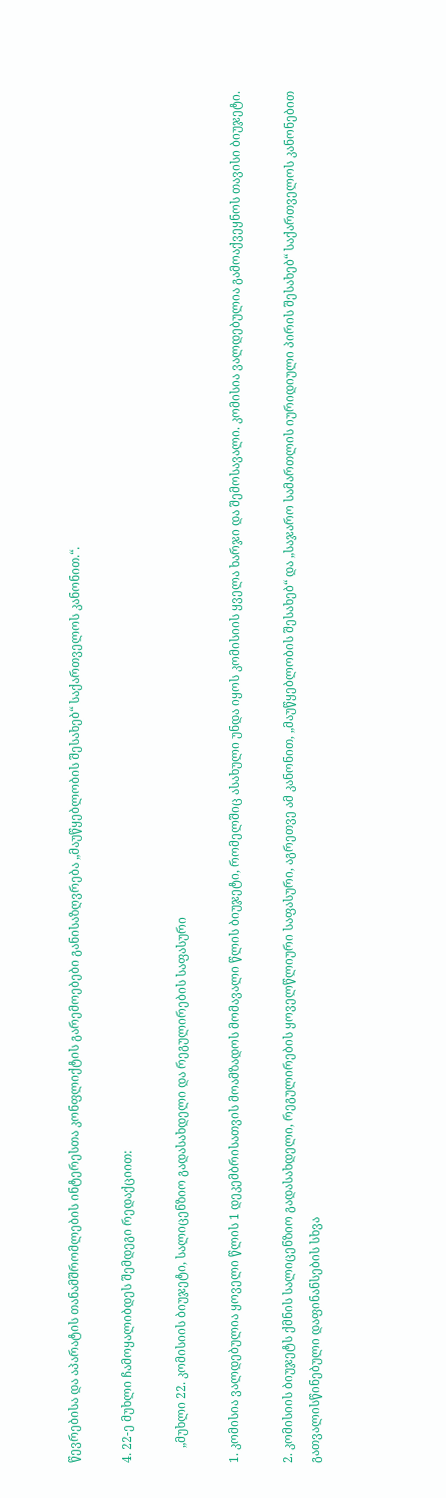წევრებისა და აპარატის თანამშრომლების ინტერესთა კონფლიქტის გარემოებები განისაზღვრება „მაუწყებლობის შესახებ“ საქართველოს კანონით.“.

4. 22-ე მუხლი ჩამოყალიბდეს შემდეგი რედაქციით:

     „მუხლი 22. კომისიის ბიუჯეტი, სალიცენზიო გადასახდელი და რეგულირების საფასური

1. კომისია ვალდებულია ყოველი წლის 1 დეკემბრისათვის მოამზადოს მომავალი წლის ბიუჯეტი, რომელშიც ასახული უნდა იყოს კომისიის ყველა ხარჯი და შემოსავალი. კომისია ვალდებულია გამოაქვეყნოს თავისი ბიუჯეტი.

2. კომისიის ბიუჯეტს ქმნის სალიცენზიო გადასახდელი, რეგულირების ყოველწლიური საფასური, აგრეთვე ამ კანონით, „მაუწყებლობის შესახებ“ და „საჯარო სამართლის იურიდიული პირის შესახებ“ საქართველოს კანონებით გათვალისწინებული დაფინანსების სხვა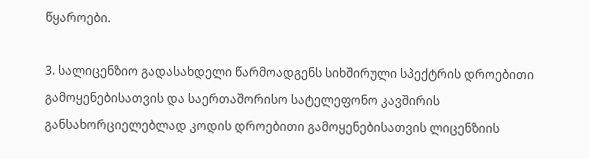წყაროები.

3. სალიცენზიო გადასახდელი წარმოადგენს სიხშირული სპექტრის დროებითი გამოყენებისათვის და საერთაშორისო სატელეფონო კავშირის განსახორციელებლად კოდის დროებითი გამოყენებისათვის ლიცენზიის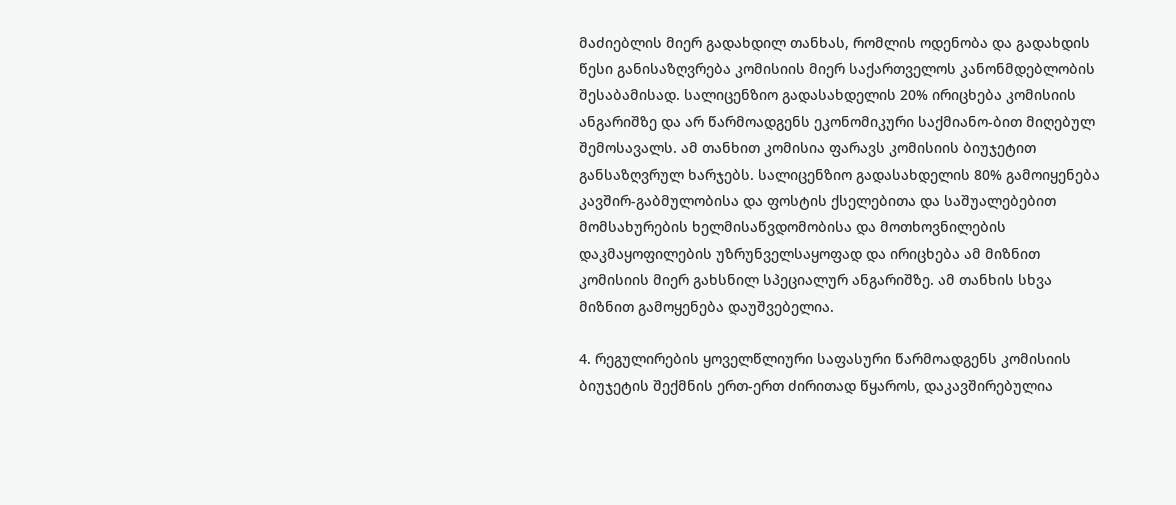მაძიებლის მიერ გადახდილ თანხას, რომლის ოდენობა და გადახდის წესი განისაზღვრება კომისიის მიერ საქართველოს კანონმდებლობის შესაბამისად. სალიცენზიო გადასახდელის 20% ირიცხება კომისიის ანგარიშზე და არ წარმოადგენს ეკონომიკური საქმიანო-ბით მიღებულ შემოსავალს. ამ თანხით კომისია ფარავს კომისიის ბიუჯეტით განსაზღვრულ ხარჯებს. სალიცენზიო გადასახდელის 80% გამოიყენება კავშირ-გაბმულობისა და ფოსტის ქსელებითა და საშუალებებით მომსახურების ხელმისაწვდომობისა და მოთხოვნილების დაკმაყოფილების უზრუნველსაყოფად და ირიცხება ამ მიზნით კომისიის მიერ გახსნილ სპეციალურ ანგარიშზე. ამ თანხის სხვა მიზნით გამოყენება დაუშვებელია.

4. რეგულირების ყოველწლიური საფასური წარმოადგენს კომისიის ბიუჯეტის შექმნის ერთ-ერთ ძირითად წყაროს, დაკავშირებულია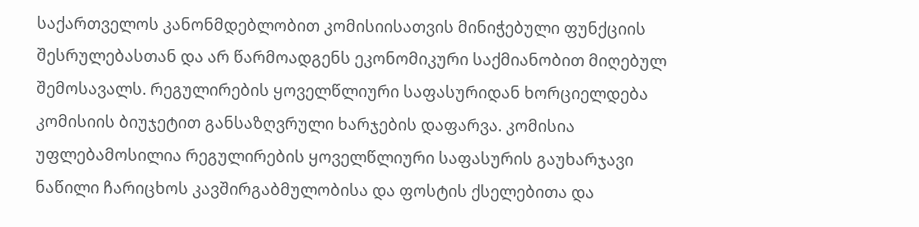საქართველოს კანონმდებლობით კომისიისათვის მინიჭებული ფუნქციის შესრულებასთან და არ წარმოადგენს ეკონომიკური საქმიანობით მიღებულ შემოსავალს. რეგულირების ყოველწლიური საფასურიდან ხორციელდება კომისიის ბიუჯეტით განსაზღვრული ხარჯების დაფარვა. კომისია უფლებამოსილია რეგულირების ყოველწლიური საფასურის გაუხარჯავი ნაწილი ჩარიცხოს კავშირგაბმულობისა და ფოსტის ქსელებითა და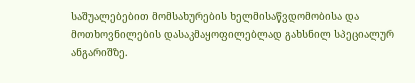საშუალებებით მომსახურების ხელმისაწვდომობისა და მოთხოვნილების დასაკმაყოფილებლად გახსნილ სპეციალურ ანგარიშზე.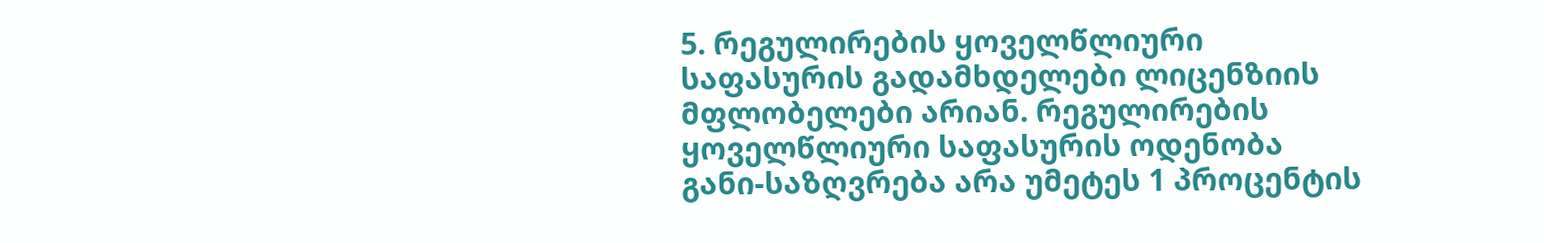5. რეგულირების ყოველწლიური საფასურის გადამხდელები ლიცენზიის მფლობელები არიან. რეგულირების ყოველწლიური საფასურის ოდენობა განი-საზღვრება არა უმეტეს 1 პროცენტის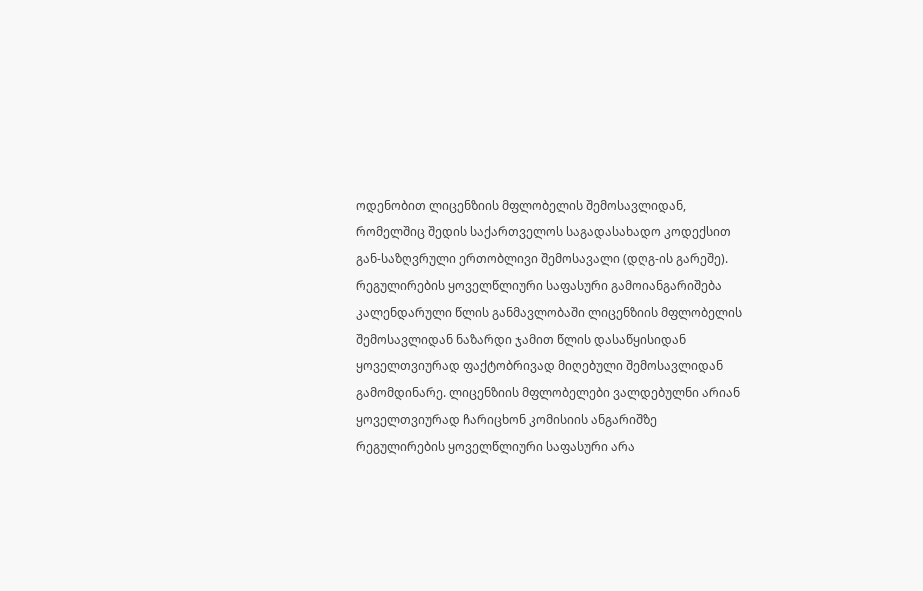ოდენობით ლიცენზიის მფლობელის შემოსავლიდან, რომელშიც შედის საქართველოს საგადასახადო კოდექსით გან-საზღვრული ერთობლივი შემოსავალი (დღგ-ის გარეშე). რეგულირების ყოველწლიური საფასური გამოიანგარიშება კალენდარული წლის განმავლობაში ლიცენზიის მფლობელის შემოსავლიდან ნაზარდი ჯამით წლის დასაწყისიდან ყოველთვიურად ფაქტობრივად მიღებული შემოსავლიდან გამომდინარე. ლიცენზიის მფლობელები ვალდებულნი არიან ყოველთვიურად ჩარიცხონ კომისიის ანგარიშზე რეგულირების ყოველწლიური საფასური არა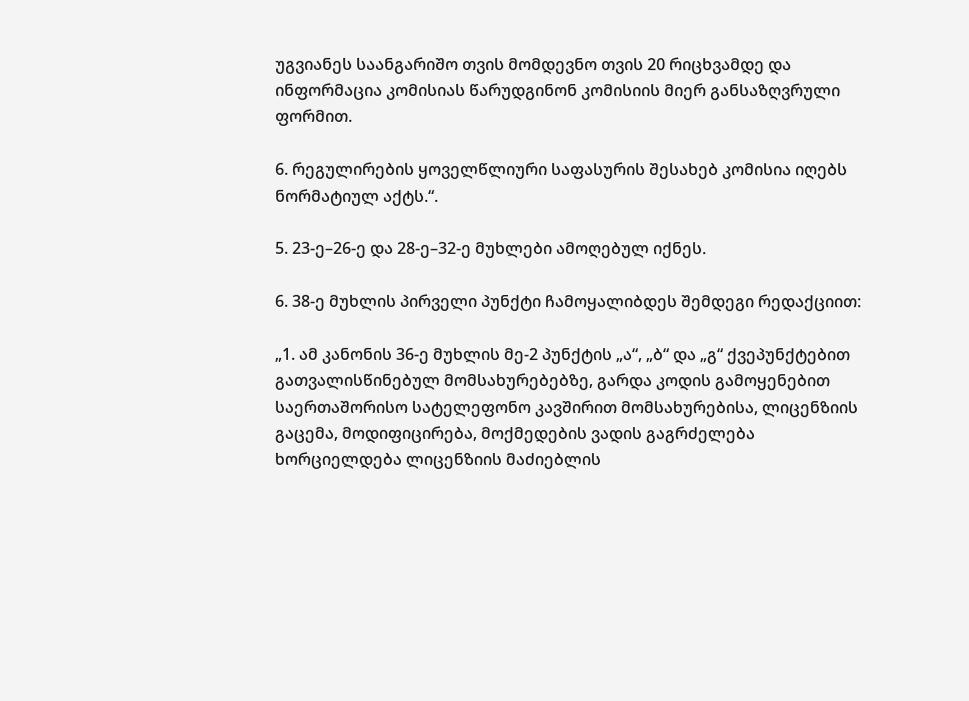უგვიანეს საანგარიშო თვის მომდევნო თვის 20 რიცხვამდე და ინფორმაცია კომისიას წარუდგინონ კომისიის მიერ განსაზღვრული ფორმით.

6. რეგულირების ყოველწლიური საფასურის შესახებ კომისია იღებს ნორმატიულ აქტს.“.

5. 23-ე–26-ე და 28-ე–32-ე მუხლები ამოღებულ იქნეს.

6. 38-ე მუხლის პირველი პუნქტი ჩამოყალიბდეს შემდეგი რედაქციით:

„1. ამ კანონის 36-ე მუხლის მე-2 პუნქტის „ა“, „ბ“ და „გ“ ქვეპუნქტებით გათვალისწინებულ მომსახურებებზე, გარდა კოდის გამოყენებით საერთაშორისო სატელეფონო კავშირით მომსახურებისა, ლიცენზიის გაცემა, მოდიფიცირება, მოქმედების ვადის გაგრძელება ხორციელდება ლიცენზიის მაძიებლის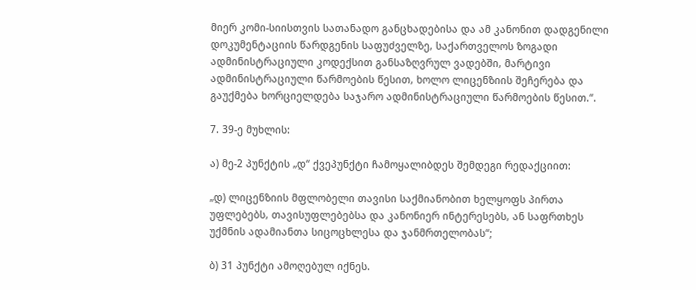მიერ კომი-სიისთვის სათანადო განცხადებისა და ამ კანონით დადგენილი დოკუმენტაციის წარდგენის საფუძველზე, საქართველოს ზოგადი ადმინისტრაციული კოდექსით განსაზღვრულ ვადებში, მარტივი ადმინისტრაციული წარმოების წესით, ხოლო ლიცენზიის შეჩერება და გაუქმება ხორციელდება საჯარო ადმინისტრაციული წარმოების წესით.“.

7. 39-ე მუხლის:

ა) მე-2 პუნქტის „დ“ ქვეპუნქტი ჩამოყალიბდეს შემდეგი რედაქციით:

„დ) ლიცენზიის მფლობელი თავისი საქმიანობით ხელყოფს პირთა უფლებებს, თავისუფლებებსა და კანონიერ ინტერესებს, ან საფრთხეს უქმნის ადამიანთა სიცოცხლესა და ჯანმრთელობას“;

ბ) 31 პუნქტი ამოღებულ იქნეს.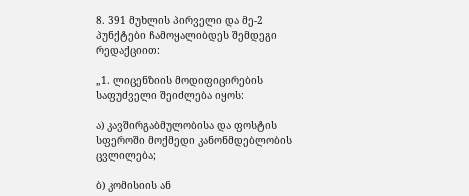8. 391 მუხლის პირველი და მე-2 პუნქტები ჩამოყალიბდეს შემდეგი რედაქციით:

„1. ლიცენზიის მოდიფიცირების საფუძველი შეიძლება იყოს:

ა) კავშირგაბმულობისა და ფოსტის სფეროში მოქმედი კანონმდებლობის ცვლილება;

ბ) კომისიის ან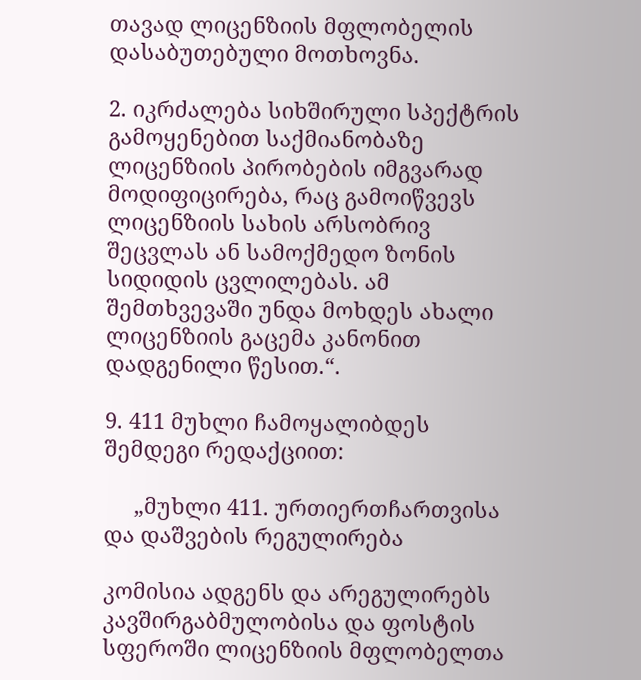თავად ლიცენზიის მფლობელის დასაბუთებული მოთხოვნა.

2. იკრძალება სიხშირული სპექტრის გამოყენებით საქმიანობაზე ლიცენზიის პირობების იმგვარად მოდიფიცირება, რაც გამოიწვევს ლიცენზიის სახის არსობრივ შეცვლას ან სამოქმედო ზონის სიდიდის ცვლილებას. ამ შემთხვევაში უნდა მოხდეს ახალი ლიცენზიის გაცემა კანონით დადგენილი წესით.“.

9. 411 მუხლი ჩამოყალიბდეს შემდეგი რედაქციით:

     „მუხლი 411. ურთიერთჩართვისა და დაშვების რეგულირება

კომისია ადგენს და არეგულირებს კავშირგაბმულობისა და ფოსტის სფეროში ლიცენზიის მფლობელთა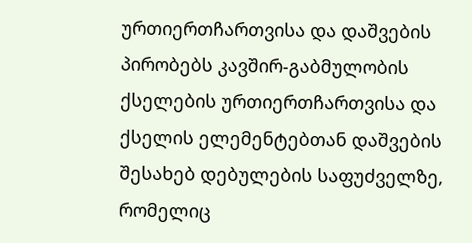ურთიერთჩართვისა და დაშვების პირობებს კავშირ-გაბმულობის ქსელების ურთიერთჩართვისა და ქსელის ელემენტებთან დაშვების შესახებ დებულების საფუძველზე, რომელიც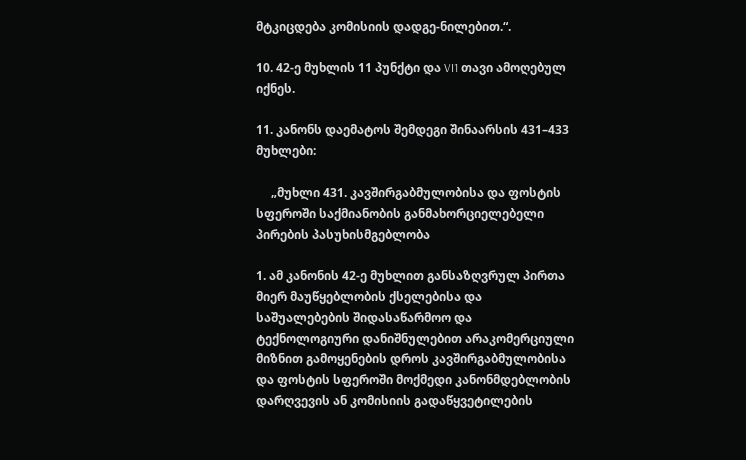მტკიცდება კომისიის დადგე-ნილებით.“.

10. 42-ე მუხლის 11 პუნქტი და VI1 თავი ამოღებულ იქნეს.

11. კანონს დაემატოს შემდეგი შინაარსის 431–433 მუხლები:

     „მუხლი 431. კავშირგაბმულობისა და ფოსტის სფეროში საქმიანობის განმახორციელებელი პირების პასუხისმგებლობა

1. ამ კანონის 42-ე მუხლით განსაზღვრულ პირთა მიერ მაუწყებლობის ქსელებისა და საშუალებების შიდასაწარმოო და ტექნოლოგიური დანიშნულებით არაკომერციული მიზნით გამოყენების დროს კავშირგაბმულობისა და ფოსტის სფეროში მოქმედი კანონმდებლობის დარღვევის ან კომისიის გადაწყვეტილების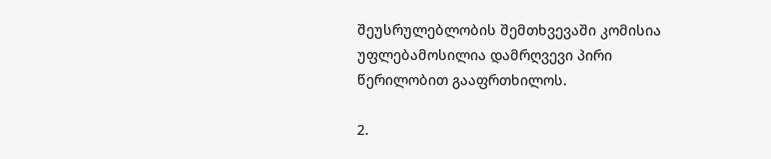შეუსრულებლობის შემთხვევაში კომისია უფლებამოსილია დამრღვევი პირი წერილობით გააფრთხილოს.

2.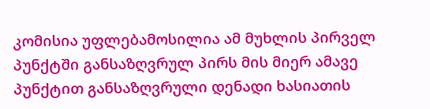კომისია უფლებამოსილია ამ მუხლის პირველ პუნქტში განსაზღვრულ პირს მის მიერ ამავე პუნქტით განსაზღვრული დენადი ხასიათის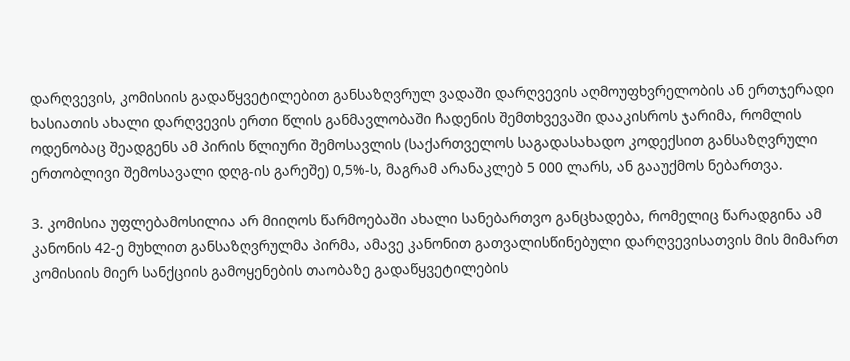დარღვევის, კომისიის გადაწყვეტილებით განსაზღვრულ ვადაში დარღვევის აღმოუფხვრელობის ან ერთჯერადი ხასიათის ახალი დარღვევის ერთი წლის განმავლობაში ჩადენის შემთხვევაში დააკისროს ჯარიმა, რომლის ოდენობაც შეადგენს ამ პირის წლიური შემოსავლის (საქართველოს საგადასახადო კოდექსით განსაზღვრული ერთობლივი შემოსავალი დღგ-ის გარეშე) 0,5%-ს, მაგრამ არანაკლებ 5 000 ლარს, ან გააუქმოს ნებართვა.

3. კომისია უფლებამოსილია არ მიიღოს წარმოებაში ახალი სანებართვო განცხადება, რომელიც წარადგინა ამ კანონის 42-ე მუხლით განსაზღვრულმა პირმა, ამავე კანონით გათვალისწინებული დარღვევისათვის მის მიმართ კომისიის მიერ სანქციის გამოყენების თაობაზე გადაწყვეტილების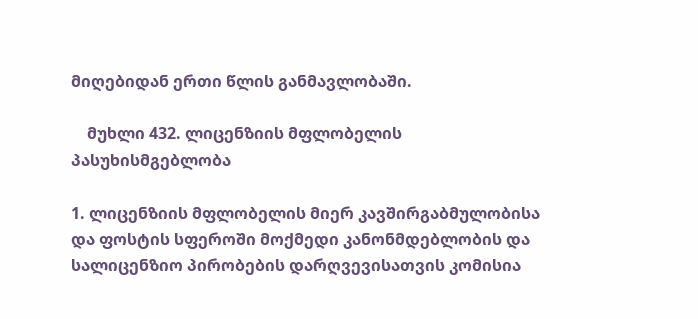მიღებიდან ერთი წლის განმავლობაში.

    მუხლი 432. ლიცენზიის მფლობელის პასუხისმგებლობა

1. ლიცენზიის მფლობელის მიერ კავშირგაბმულობისა და ფოსტის სფეროში მოქმედი კანონმდებლობის და სალიცენზიო პირობების დარღვევისათვის კომისია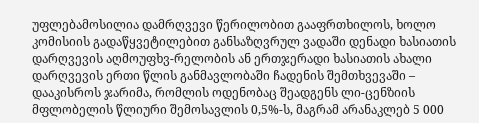უფლებამოსილია დამრღვევი წერილობით გააფრთხილოს, ხოლო კომისიის გადაწყვეტილებით განსაზღვრულ ვადაში დენადი ხასიათის დარღვევის აღმოუფხვ-რელობის ან ერთჯერადი ხასიათის ახალი დარღვევის ერთი წლის განმავლობაში ჩადენის შემთხვევაში – დააკისროს ჯარიმა, რომლის ოდენობაც შეადგენს ლი-ცენზიის მფლობელის წლიური შემოსავლის 0,5%-ს, მაგრამ არანაკლებ 5 000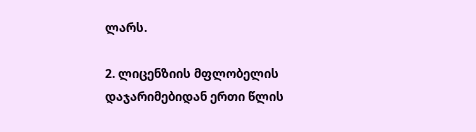ლარს.

2. ლიცენზიის მფლობელის დაჯარიმებიდან ერთი წლის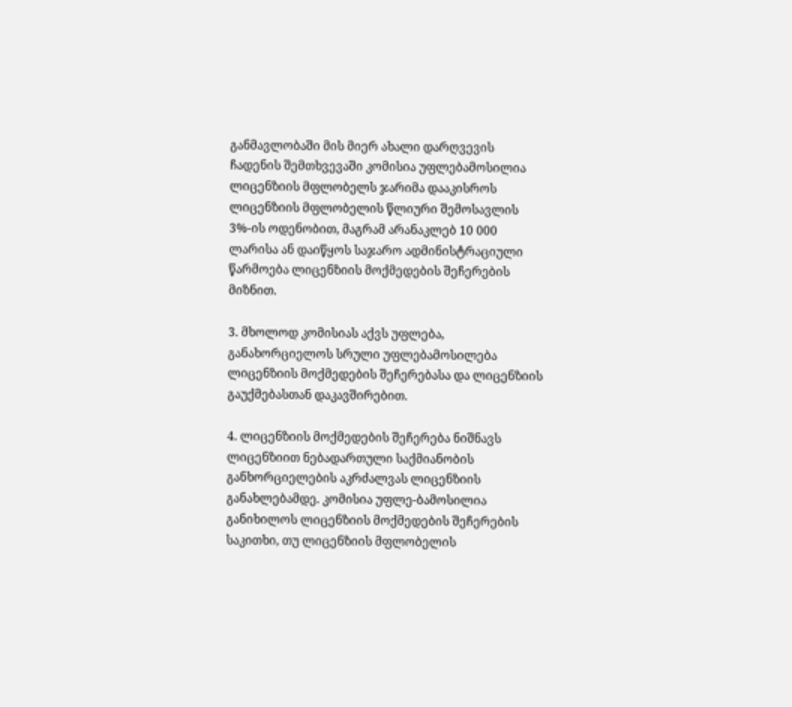განმავლობაში მის მიერ ახალი დარღვევის ჩადენის შემთხვევაში კომისია უფლებამოსილია ლიცენზიის მფლობელს ჯარიმა დააკისროს ლიცენზიის მფლობელის წლიური შემოსავლის 3%-ის ოდენობით, მაგრამ არანაკლებ 10 000 ლარისა ან დაიწყოს საჯარო ადმინისტრაციული წარმოება ლიცენზიის მოქმედების შეჩერების მიზნით.

3. მხოლოდ კომისიას აქვს უფლება, განახორციელოს სრული უფლებამოსილება ლიცენზიის მოქმედების შეჩერებასა და ლიცენზიის გაუქმებასთან დაკავშირებით.

4. ლიცენზიის მოქმედების შეჩერება ნიშნავს ლიცენზიით ნებადართული საქმიანობის განხორციელების აკრძალვას ლიცენზიის განახლებამდე. კომისია უფლე-ბამოსილია განიხილოს ლიცენზიის მოქმედების შეჩერების საკითხი, თუ ლიცენზიის მფლობელის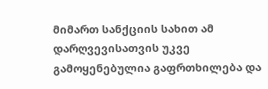მიმართ სანქციის სახით ამ დარღვევისათვის უკვე გამოყენებულია გაფრთხილება და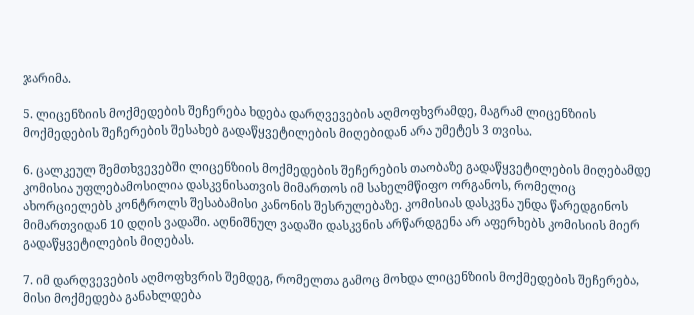ჯარიმა.

5. ლიცენზიის მოქმედების შეჩერება ხდება დარღვევების აღმოფხვრამდე, მაგრამ ლიცენზიის მოქმედების შეჩერების შესახებ გადაწყვეტილების მიღებიდან არა უმეტეს 3 თვისა.

6. ცალკეულ შემთხვევებში ლიცენზიის მოქმედების შეჩერების თაობაზე გადაწყვეტილების მიღებამდე კომისია უფლებამოსილია დასკვნისათვის მიმართოს იმ სახელმწიფო ორგანოს, რომელიც ახორციელებს კონტროლს შესაბამისი კანონის შესრულებაზე. კომისიას დასკვნა უნდა წარედგინოს მიმართვიდან 10 დღის ვადაში. აღნიშნულ ვადაში დასკვნის არწარდგენა არ აფერხებს კომისიის მიერ გადაწყვეტილების მიღებას.

7. იმ დარღვევების აღმოფხვრის შემდეგ, რომელთა გამოც მოხდა ლიცენზიის მოქმედების შეჩერება, მისი მოქმედება განახლდება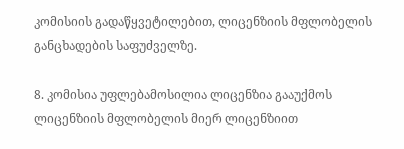კომისიის გადაწყვეტილებით, ლიცენზიის მფლობელის განცხადების საფუძველზე.

8. კომისია უფლებამოსილია ლიცენზია გააუქმოს ლიცენზიის მფლობელის მიერ ლიცენზიით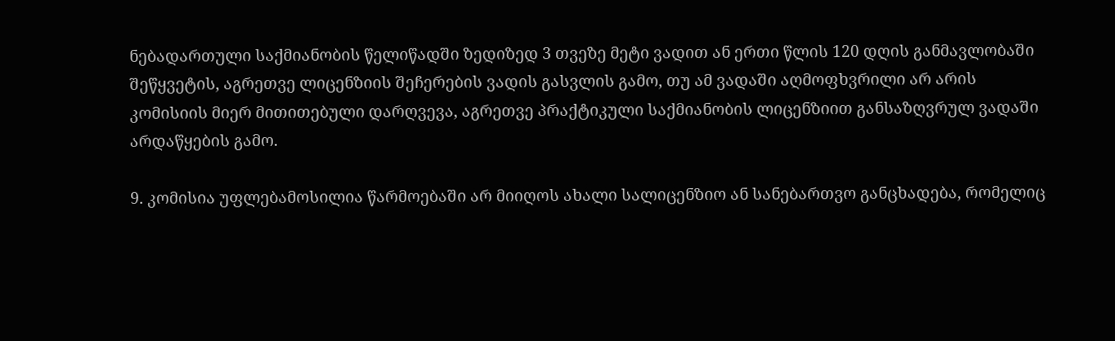ნებადართული საქმიანობის წელიწადში ზედიზედ 3 თვეზე მეტი ვადით ან ერთი წლის 120 დღის განმავლობაში შეწყვეტის, აგრეთვე ლიცენზიის შეჩერების ვადის გასვლის გამო, თუ ამ ვადაში აღმოფხვრილი არ არის კომისიის მიერ მითითებული დარღვევა, აგრეთვე პრაქტიკული საქმიანობის ლიცენზიით განსაზღვრულ ვადაში არდაწყების გამო.

9. კომისია უფლებამოსილია წარმოებაში არ მიიღოს ახალი სალიცენზიო ან სანებართვო განცხადება, რომელიც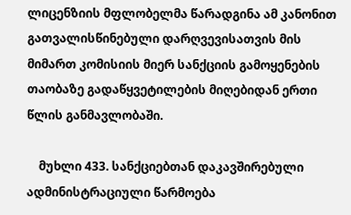ლიცენზიის მფლობელმა წარადგინა ამ კანონით გათვალისწინებული დარღვევისათვის მის მიმართ კომისიის მიერ სანქციის გამოყენების თაობაზე გადაწყვეტილების მიღებიდან ერთი წლის განმავლობაში.

    მუხლი 433. სანქციებთან დაკავშირებული ადმინისტრაციული წარმოება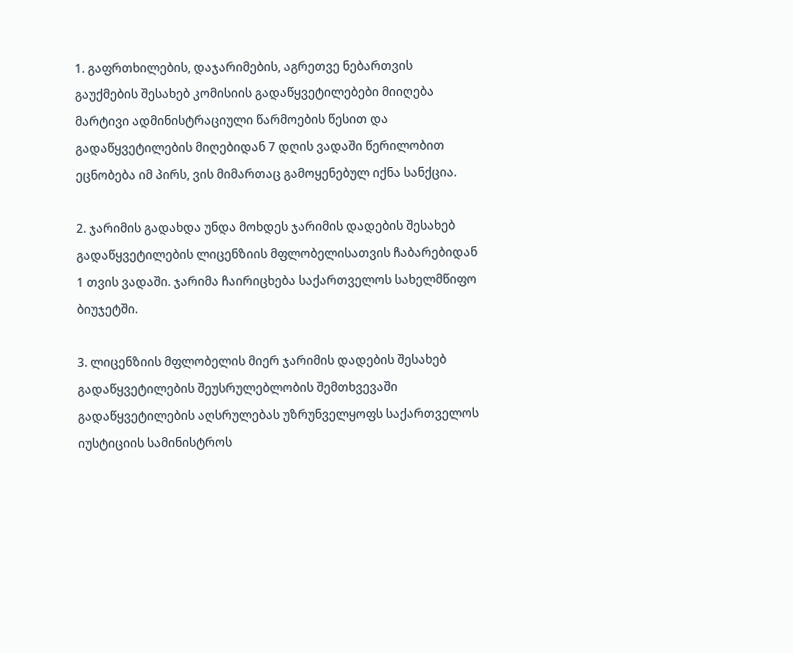1. გაფრთხილების, დაჯარიმების, აგრეთვე ნებართვის გაუქმების შესახებ კომისიის გადაწყვეტილებები მიიღება მარტივი ადმინისტრაციული წარმოების წესით და გადაწყვეტილების მიღებიდან 7 დღის ვადაში წერილობით ეცნობება იმ პირს, ვის მიმართაც გამოყენებულ იქნა სანქცია.

2. ჯარიმის გადახდა უნდა მოხდეს ჯარიმის დადების შესახებ გადაწყვეტილების ლიცენზიის მფლობელისათვის ჩაბარებიდან 1 თვის ვადაში. ჯარიმა ჩაირიცხება საქართველოს სახელმწიფო ბიუჯეტში.

3. ლიცენზიის მფლობელის მიერ ჯარიმის დადების შესახებ გადაწყვეტილების შეუსრულებლობის შემთხვევაში გადაწყვეტილების აღსრულებას უზრუნველყოფს საქართველოს იუსტიციის სამინისტროს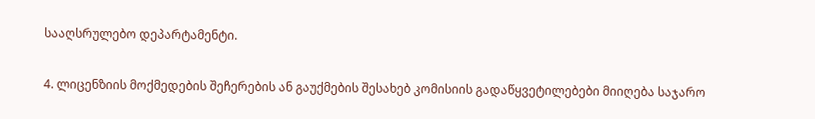სააღსრულებო დეპარტამენტი.

4. ლიცენზიის მოქმედების შეჩერების ან გაუქმების შესახებ კომისიის გადაწყვეტილებები მიიღება საჯარო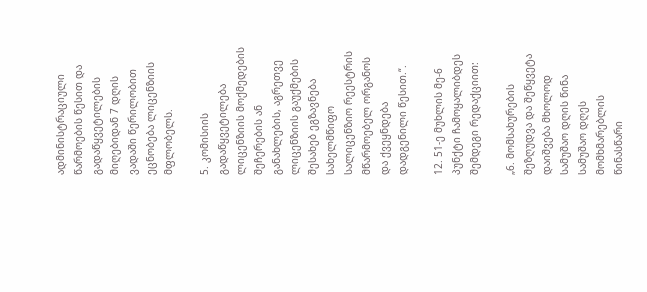ადმინისტრაციული წარმოების წესით და გადაწყვეტილების მიღებიდან 7 დღის ვადაში წერილობით ეცნობება ლიცენზიის მფლობელს.

5. კომისიის გადაწყვეტილება ლიცენზიის მოქმედების შეჩერების ან განახლების, აგრეთვე ლიცენზიის გაუქმების შესახებ ეგზავნება სახელმწიფო სალიცენზიო რეესტრის მწარმოებელ ორგანოს და ქვეყნდება დადგენილი წესით.“.

12. 51-ე მუხლის მე-6 პუნქტი ჩამოყალიბდეს შემდეგი რედაქციით:

„6. მომსახურების შეზღუდვა და შეწყვეტა დაიშვება მხოლოდ სამუშაო დღის წინა სამუშაო დღეს მომხმარებლის წინასწარი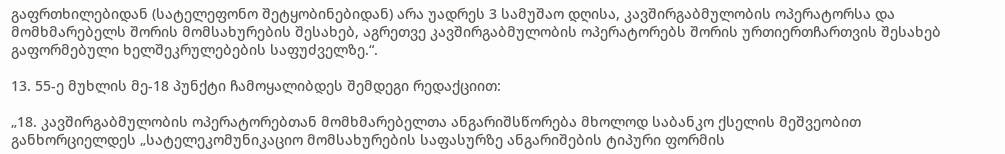გაფრთხილებიდან (სატელეფონო შეტყობინებიდან) არა უადრეს 3 სამუშაო დღისა, კავშირგაბმულობის ოპერატორსა და მომხმარებელს შორის მომსახურების შესახებ, აგრეთვე კავშირგაბმულობის ოპერატორებს შორის ურთიერთჩართვის შესახებ გაფორმებული ხელშეკრულებების საფუძველზე.“.

13. 55-ე მუხლის მე-18 პუნქტი ჩამოყალიბდეს შემდეგი რედაქციით:

„18. კავშირგაბმულობის ოპერატორებთან მომხმარებელთა ანგარიშსწორება მხოლოდ საბანკო ქსელის მეშვეობით განხორციელდეს „სატელეკომუნიკაციო მომსახურების საფასურზე ანგარიშების ტიპური ფორმის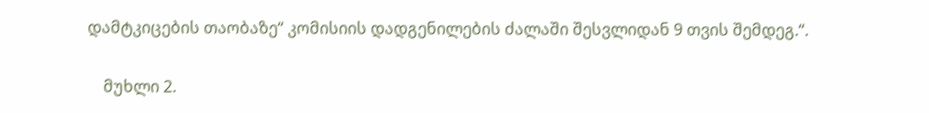დამტკიცების თაობაზე“ კომისიის დადგენილების ძალაში შესვლიდან 9 თვის შემდეგ.“.

    მუხლი 2.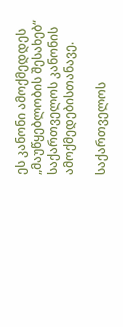ეს კანონი ამოქმედდეს „მაუწყებლობის შესახებ“ საქართველოს კანონის ამოქმედებისთანავე.

საქართველოს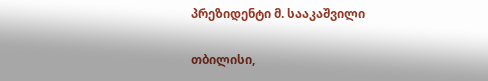პრეზიდენტი მ. სააკაშვილი

თბილისი,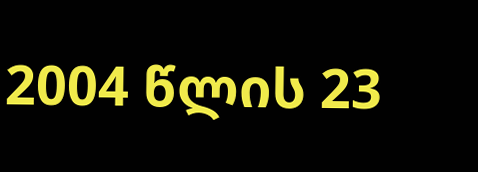2004 წლის 23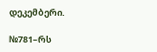დეკემბერი.

№781–რს